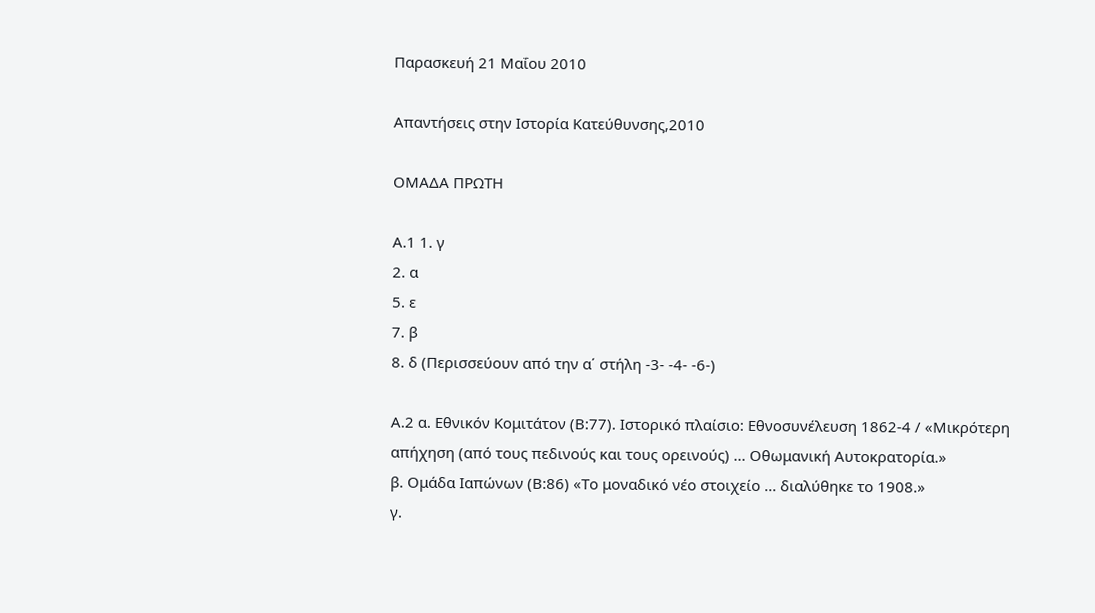Παρασκευή 21 Μαΐου 2010

Απαντήσεις στην Ιστορία Κατεύθυνσης,2010

ΟΜΑΔΑ ΠΡΩΤΗ

Α.1 1. γ
2. α
5. ε
7. β
8. δ (Περισσεύουν από την α΄ στήλη -3- -4- -6-)

Α.2 α. Εθνικόν Κομιτάτον (Β:77). Ιστορικό πλαίσιο: Εθνοσυνέλευση 1862-4 / «Μικρότερη απήχηση (από τους πεδινούς και τους ορεινούς) ... Οθωμανική Αυτοκρατορία.»
β. Ομάδα Ιαπώνων (Β:86) «Το μοναδικό νέο στοιχείο ... διαλύθηκε το 1908.»
γ.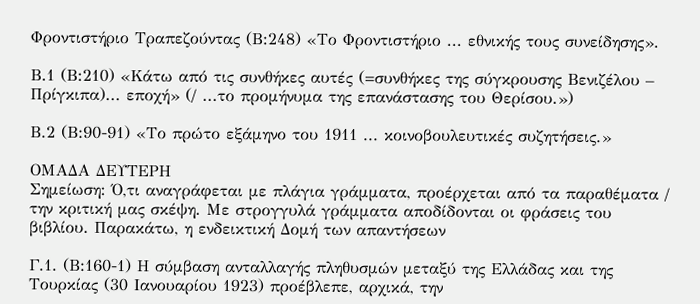Φροντιστήριο Τραπεζούντας (Β:248) «Το Φροντιστήριο ... εθνικής τους συνείδησης».

Β.1 (Β:210) «Κάτω από τις συνθήκες αυτές (=συνθήκες της σύγκρουσης Βενιζέλου – Πρίγκιπα)... εποχή» (/ ...το προμήνυμα της επανάστασης του Θερίσου.»)

Β.2 (Β:90-91) «Το πρώτο εξάμηνο του 1911 ... κοινοβουλευτικές συζητήσεις.»

ΟΜΑΔΑ ΔΕΥΤΕΡΗ
Σημείωση: Ό,τι αναγράφεται με πλάγια γράμματα, προέρχεται από τα παραθέματα / την κριτική μας σκέψη. Με στρογγυλά γράμματα αποδίδονται οι φράσεις του βιβλίου. Παρακάτω, η ενδεικτική Δομή των απαντήσεων

Γ.1. (Β:160-1) Η σύμβαση ανταλλαγής πληθυσμών μεταξύ της Ελλάδας και της Τουρκίας (30 Ιανουαρίου 1923) προέβλεπε, αρχικά, την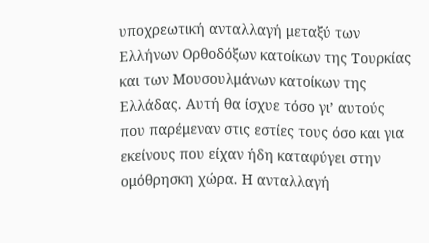υποχρεωτική ανταλλαγή μεταξύ των Ελλήνων Ορθοδόξων κατοίκων της Τουρκίας και των Μουσουλμάνων κατοίκων της Ελλάδας. Αυτή θα ίσχυε τόσο γι’ αυτούς που παρέμεναν στις εστίες τους όσο και για εκείνους που είχαν ήδη καταφύγει στην ομόθρησκη χώρα. Η ανταλλαγή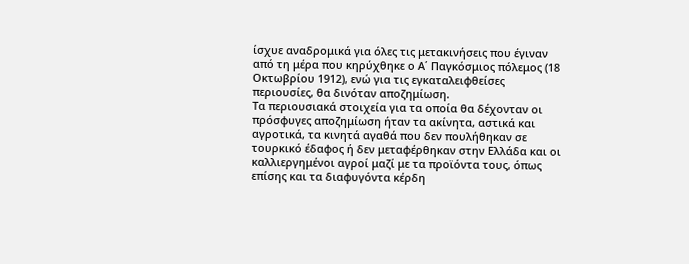ίσχυε αναδρομικά για όλες τις μετακινήσεις που έγιναν από τη μέρα που κηρύχθηκε ο Α΄ Παγκόσμιος πόλεμος (18 Οκτωβρίου 1912), ενώ για τις εγκαταλειφθείσες περιουσίες, θα δινόταν αποζημίωση.
Τα περιουσιακά στοιχεία για τα οποία θα δέχονταν οι πρόσφυγες αποζημίωση ήταν τα ακίνητα, αστικά και αγροτικά, τα κινητά αγαθά που δεν πουλήθηκαν σε τουρκικό έδαφος ή δεν μεταφέρθηκαν στην Ελλάδα και οι καλλιεργημένοι αγροί μαζί με τα προϊόντα τους, όπως επίσης και τα διαφυγόντα κέρδη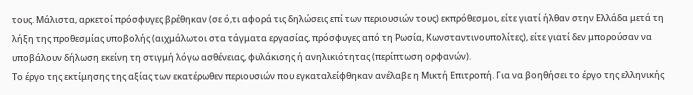τους. Μάλιστα, αρκετοί πρόσφυγες βρέθηκαν (σε ό,τι αφορά τις δηλώσεις επί των περιουσιών τους) εκπρόθεσμοι, είτε γιατί ήλθαν στην Ελλάδα μετά τη λήξη της προθεσμίας υποβολής (αιχμάλωτοι στα τάγματα εργασίας, πρόσφυγες από τη Ρωσία, Κωνσταντινουπολίτες), είτε γιατί δεν μπορούσαν να υποβάλουν δήλωση εκείνη τη στιγμή λόγω ασθένειας, φυλάκισης ή ανηλικιότητας (περίπτωση ορφανών).
Το έργο της εκτίμησης της αξίας των εκατέρωθεν περιουσιών που εγκαταλείφθηκαν ανέλαβε η Μικτή Επιτροπή. Για να βοηθήσει το έργο της ελληνικής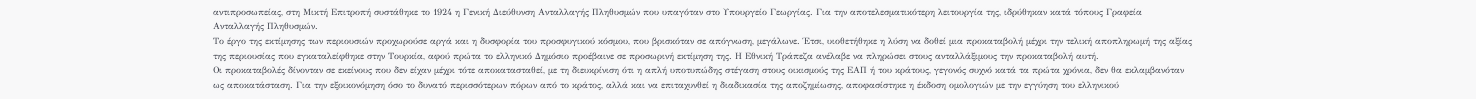αντιπροσωπείας, στη Μικτή Επιτροπή συστάθηκε το 1924 η Γενική Διεύθυνση Ανταλλαγής Πληθυσμών που υπαγόταν στο Υπουργείο Γεωργίας. Για την αποτελεσματικότερη λειτουργία της, ιδρύθηκαν κατά τόπους Γραφεία Ανταλλαγής Πληθυσμών.
Το έργο της εκτίμησης των περιουσιών προχωρούσε αργά και η δυσφορία του προσφυγικού κόσμου, που βρισκόταν σε απόγνωση, μεγάλωνε. Έτσι, υιοθετήθηκε η λύση να δοθεί μια προκαταβολή μέχρι την τελική αποπληρωμή της αξίας της περιουσίας που εγκαταλείφθηκε στην Τουρκία, αφού πρώτα το ελληνικό Δημόσιο προέβαινε σε προσωρινή εκτίμηση της. Η Εθνική Τράπεζα ανέλαβε να πληρώσει στους ανταλλάξιμους την προκαταβολή αυτή.
Οι προκαταβολές δίνονταν σε εκείνους που δεν είχαν μέχρι τότε αποκατασταθεί, με τη διευκρίνιση ότι η απλή υποτυπώδης στέγαση στους οικισμούς της ΕΑΠ ή του κράτους, γεγονός συχνό κατά τα πρώτα χρόνια, δεν θα εκλαμβανόταν ως αποκατάσταση. Για την εξοικονόμηση όσο το δυνατό περισσότερων πόρων από το κράτος, αλλά και να επιταχυνθεί η διαδικασία της αποζημίωσης, αποφασίστηκε η έκδοση ομολογιών με την εγγύηση του ελληνικού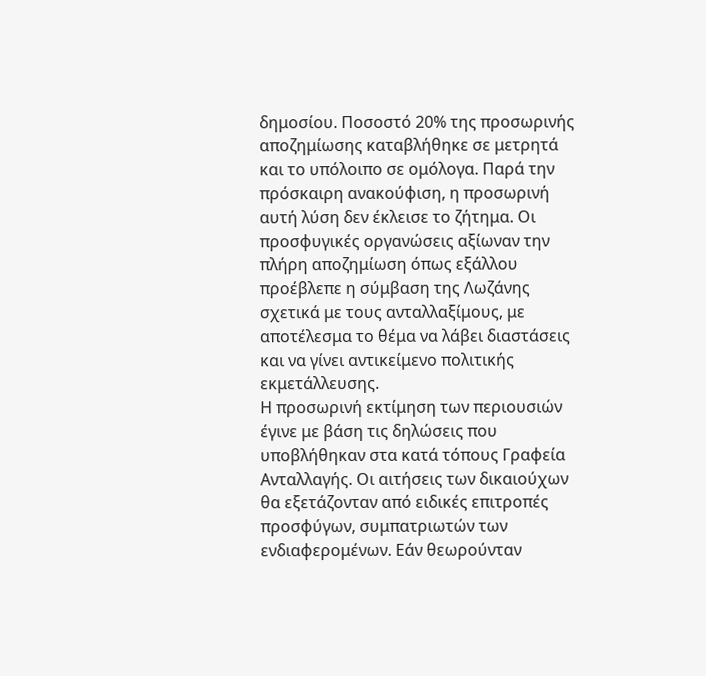δημοσίου. Ποσοστό 20% της προσωρινής αποζημίωσης καταβλήθηκε σε μετρητά και το υπόλοιπο σε ομόλογα. Παρά την πρόσκαιρη ανακούφιση, η προσωρινή αυτή λύση δεν έκλεισε το ζήτημα. Οι προσφυγικές οργανώσεις αξίωναν την πλήρη αποζημίωση όπως εξάλλου προέβλεπε η σύμβαση της Λωζάνης σχετικά με τους ανταλλαξίμους, με αποτέλεσμα το θέμα να λάβει διαστάσεις και να γίνει αντικείμενο πολιτικής εκμετάλλευσης.
Η προσωρινή εκτίμηση των περιουσιών έγινε με βάση τις δηλώσεις που υποβλήθηκαν στα κατά τόπους Γραφεία Ανταλλαγής. Οι αιτήσεις των δικαιούχων θα εξετάζονταν από ειδικές επιτροπές προσφύγων, συμπατριωτών των ενδιαφερομένων. Εάν θεωρούνταν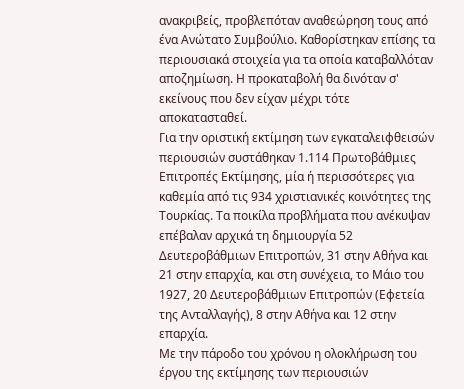ανακριβείς, προβλεπόταν αναθεώρηση τους από ένα Ανώτατο Συμβούλιο. Καθορίστηκαν επίσης τα περιουσιακά στοιχεία για τα οποία καταβαλλόταν αποζημίωση. Η προκαταβολή θα δινόταν σ' εκείνους που δεν είχαν μέχρι τότε αποκατασταθεί.
Για την οριστική εκτίμηση των εγκαταλειφθεισών περιουσιών συστάθηκαν 1.114 Πρωτοβάθμιες Επιτροπές Εκτίμησης, μία ή περισσότερες για καθεμία από τις 934 χριστιανικές κοινότητες της Τουρκίας. Τα ποικίλα προβλήματα που ανέκυψαν επέβαλαν αρχικά τη δημιουργία 52 Δευτεροβάθμιων Επιτροπών, 31 στην Αθήνα και 21 στην επαρχία, και στη συνέχεια, το Μάιο του 1927, 20 Δευτεροβάθμιων Επιτροπών (Εφετεία της Ανταλλαγής), 8 στην Αθήνα και 12 στην επαρχία.
Με την πάροδο του χρόνου η ολοκλήρωση του έργου της εκτίμησης των περιουσιών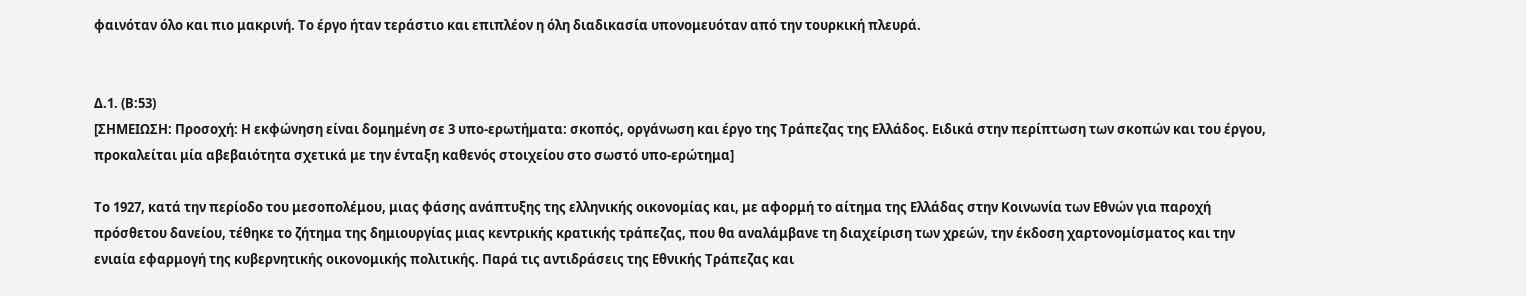φαινόταν όλο και πιο μακρινή. Το έργο ήταν τεράστιο και επιπλέον η όλη διαδικασία υπονομευόταν από την τουρκική πλευρά.


Δ.1. (Β:53)
[ΣΗΜΕΙΩΣΗ: Προσοχή: Η εκφώνηση είναι δομημένη σε 3 υπο-ερωτήματα: σκοπός, οργάνωση και έργο της Τράπεζας της Ελλάδος. Ειδικά στην περίπτωση των σκοπών και του έργου, προκαλείται μία αβεβαιότητα σχετικά με την ένταξη καθενός στοιχείου στο σωστό υπο-ερώτημα]

Το 1927, κατά την περίοδο του μεσοπολέμου, μιας φάσης ανάπτυξης της ελληνικής οικονομίας και, με αφορμή το αίτημα της Ελλάδας στην Κοινωνία των Εθνών για παροχή πρόσθετου δανείου, τέθηκε το ζήτημα της δημιουργίας μιας κεντρικής κρατικής τράπεζας, που θα αναλάμβανε τη διαχείριση των χρεών, την έκδοση χαρτονομίσματος και την ενιαία εφαρμογή της κυβερνητικής οικονομικής πολιτικής. Παρά τις αντιδράσεις της Εθνικής Τράπεζας και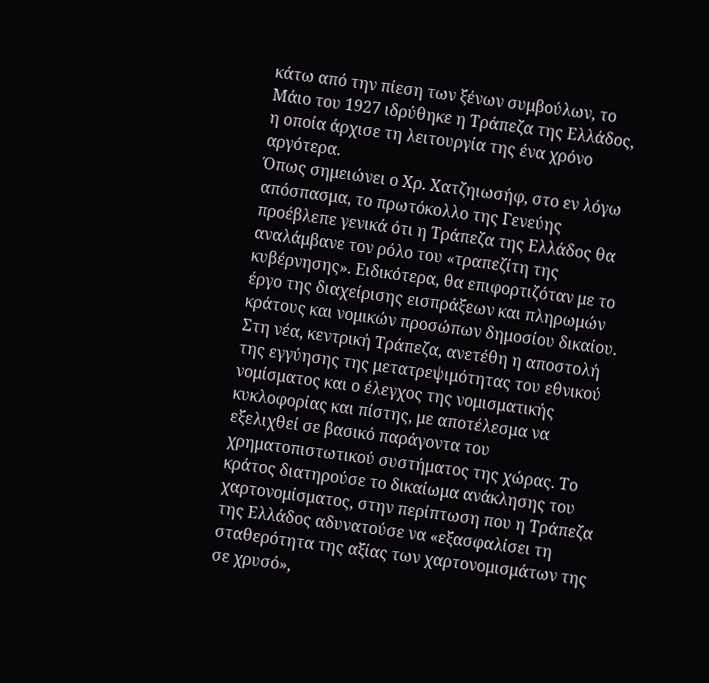κάτω από την πίεση των ξένων συμβούλων, το Μάιο του 1927 ιδρύθηκε η Τράπεζα της Ελλάδος, η οποία άρχισε τη λειτουργία της ένα χρόνο αργότερα.
Όπως σημειώνει ο Χρ. Χατζηιωσήφ, στο εν λόγω απόσπασμα, το πρωτόκολλο της Γενεύης προέβλεπε γενικά ότι η Τράπεζα της Ελλάδος θα αναλάμβανε τον ρόλο του «τραπεζίτη της κυβέρνησης». Ειδικότερα, θα επιφορτιζόταν με το έργο της διαχείρισης εισπράξεων και πληρωμών κράτους και νομικών προσώπων δημοσίου δικαίου. Στη νέα, κεντρική Τράπεζα, ανετέθη η αποστολή της εγγύησης της μετατρεψιμότητας του εθνικού νομίσματος και ο έλεγχος της νομισματικής κυκλοφορίας και πίστης, με αποτέλεσμα να εξελιχθεί σε βασικό παράγοντα του χρηματοπιστωτικού συστήματος της χώρας. Το κράτος διατηρούσε το δικαίωμα ανάκλησης του χαρτονομίσματος, στην περίπτωση που η Τράπεζα της Ελλάδος αδυνατούσε να «εξασφαλίσει τη σταθερότητα της αξίας των χαρτονομισμάτων της σε χρυσό»,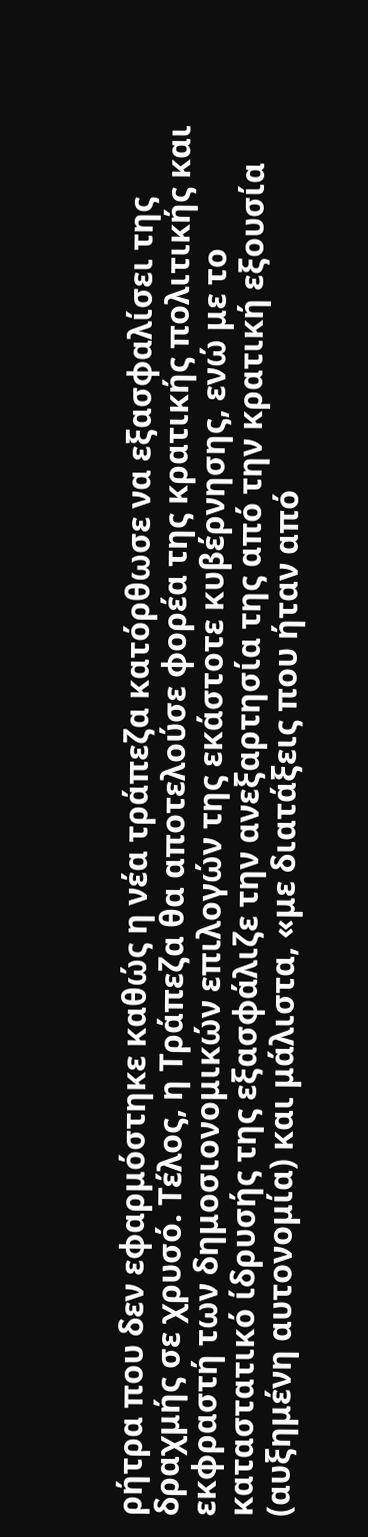ρήτρα που δεν εφαρμόστηκε καθώς η νέα τράπεζα κατόρθωσε να εξασφαλίσει της δραχμής σε χρυσό. Τέλος, η Τράπεζα θα αποτελούσε φορέα της κρατικής πολιτικής και εκφραστή των δημοσιονομικών επιλογών της εκάστοτε κυβέρνησης, ενώ με το καταστατικό ίδρυσής της εξασφάλιζε την ανεξαρτησία της από την κρατική εξουσία (αυξημένη αυτονομία) και μάλιστα, «με διατάξεις που ήταν από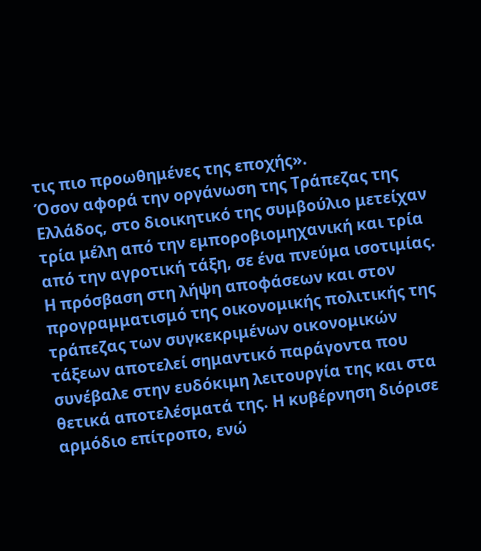τις πιο προωθημένες της εποχής».
Όσον αφορά την οργάνωση της Τράπεζας της Ελλάδος, στο διοικητικό της συμβούλιο μετείχαν τρία μέλη από την εμποροβιομηχανική και τρία από την αγροτική τάξη, σε ένα πνεύμα ισοτιμίας. Η πρόσβαση στη λήψη αποφάσεων και στον προγραμματισμό της οικονομικής πολιτικής της τράπεζας των συγκεκριμένων οικονομικών τάξεων αποτελεί σημαντικό παράγοντα που συνέβαλε στην ευδόκιμη λειτουργία της και στα θετικά αποτελέσματά της. Η κυβέρνηση διόρισε αρμόδιο επίτροπο, ενώ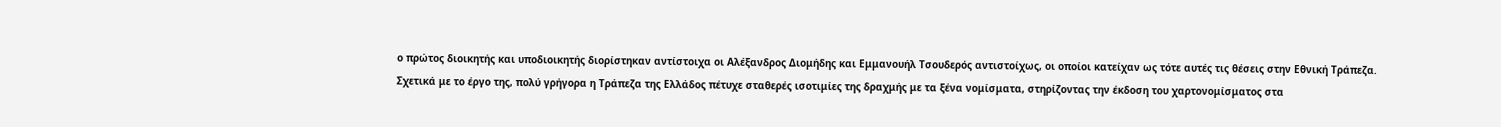ο πρώτος διοικητής και υποδιοικητής διορίστηκαν αντίστοιχα οι Αλέξανδρος Διομήδης και Εμμανουήλ Τσουδερός αντιστοίχως, οι οποίοι κατείχαν ως τότε αυτές τις θέσεις στην Εθνική Τράπεζα.
Σχετικά με το έργο της, πολύ γρήγορα η Τράπεζα της Ελλάδος πέτυχε σταθερές ισοτιμίες της δραχμής με τα ξένα νομίσματα, στηρίζοντας την έκδοση του χαρτονομίσματος στα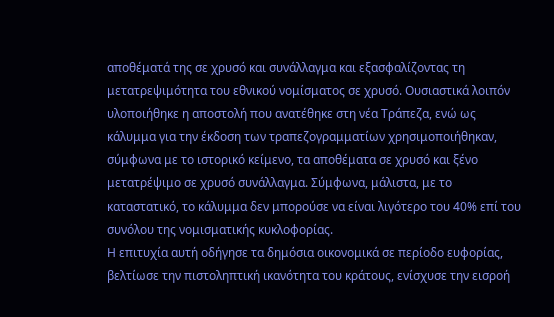αποθέματά της σε χρυσό και συνάλλαγμα και εξασφαλίζοντας τη μετατρεψιμότητα του εθνικού νομίσματος σε χρυσό. Ουσιαστικά λοιπόν υλοποιήθηκε η αποστολή που ανατέθηκε στη νέα Τράπεζα, ενώ ως κάλυμμα για την έκδοση των τραπεζογραμματίων χρησιμοποιήθηκαν, σύμφωνα με το ιστορικό κείμενο, τα αποθέματα σε χρυσό και ξένο μετατρέψιμο σε χρυσό συνάλλαγμα. Σύμφωνα, μάλιστα, με το καταστατικό, το κάλυμμα δεν μπορούσε να είναι λιγότερο του 40% επί του συνόλου της νομισματικής κυκλοφορίας.
Η επιτυχία αυτή οδήγησε τα δημόσια οικονομικά σε περίοδο ευφορίας, βελτίωσε την πιστοληπτική ικανότητα του κράτους, ενίσχυσε την εισροή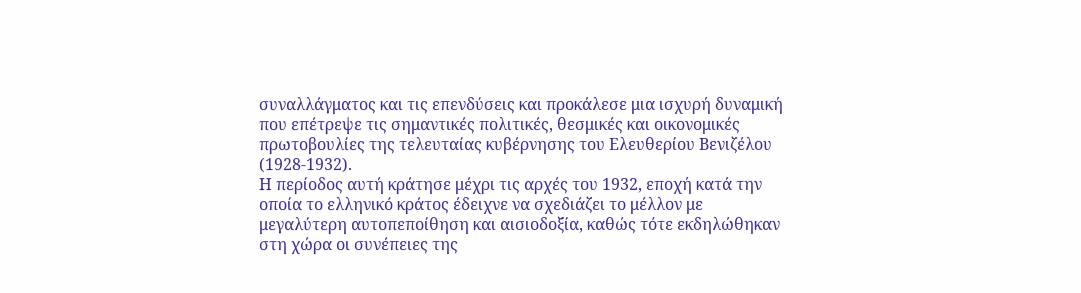συναλλάγματος και τις επενδύσεις και προκάλεσε μια ισχυρή δυναμική που επέτρεψε τις σημαντικές πολιτικές, θεσμικές και οικονομικές πρωτοβουλίες της τελευταίας κυβέρνησης του Ελευθερίου Βενιζέλου (1928-1932).
Η περίοδος αυτή κράτησε μέχρι τις αρχές του 1932, εποχή κατά την οποία το ελληνικό κράτος έδειχνε να σχεδιάζει το μέλλον με μεγαλύτερη αυτοπεποίθηση και αισιοδοξία, καθώς τότε εκδηλώθηκαν στη χώρα οι συνέπειες της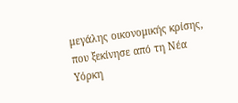μεγάλης οικονομικής κρίσης, που ξεκίνησε από τη Νέα Υόρκη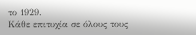το 1929.
Κάθε επιτυχία σε όλους τους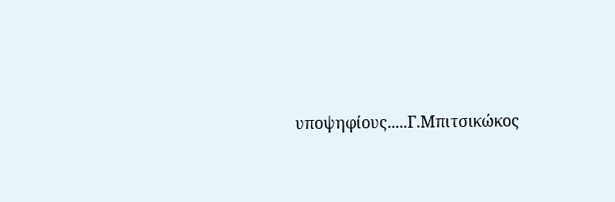υποψηφίους.....Γ.Μπιτσικώκος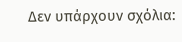Δεν υπάρχουν σχόλια: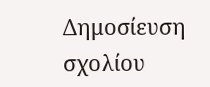Δημοσίευση σχολίου